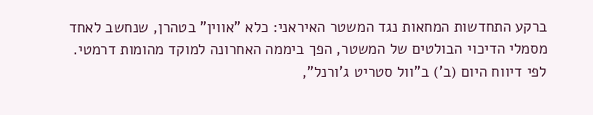ברקע התחדשות המחאות נגד המשטר האיראני: כלא "אווין" בטהרן, שנחשב לאחד מסמלי הדיכוי הבולטים של המשטר, הפך ביממה האחרונה למוקד מהומות דרמטי. לפי דיווח היום (ב') ב"וול סטריט ג'ורנל",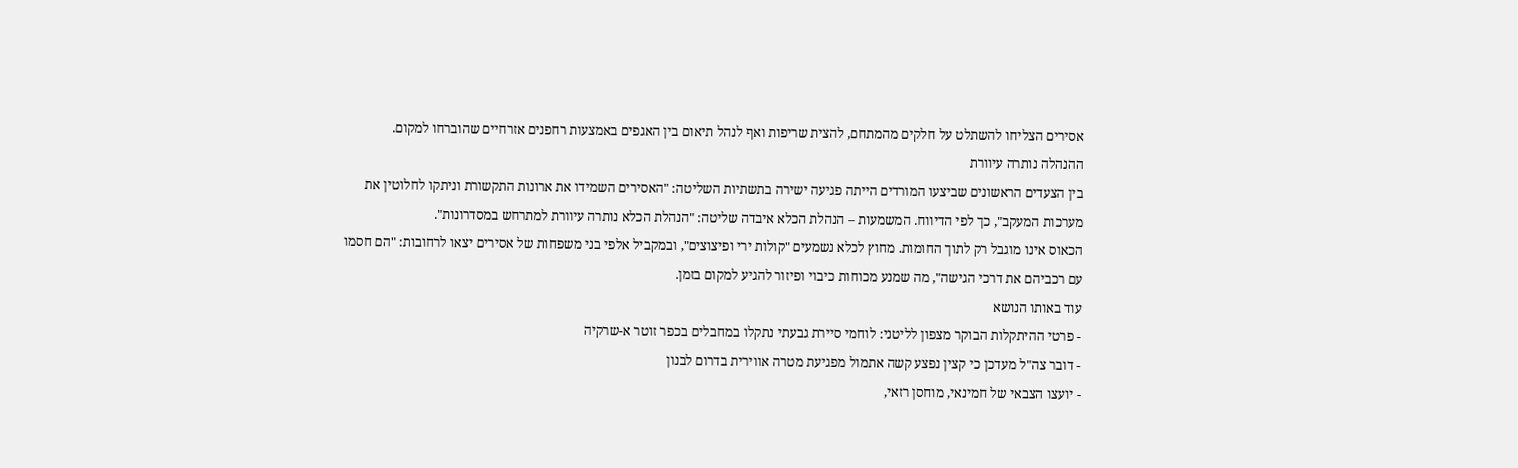אסירים הצליחו להשתלט על חלקים מהמתחם, להצית שריפות ואף לנהל תיאום בין האגפים באמצעות רחפנים אזרחיים שהוברחו למקום.
ההנהלה נותרה עיוורת
בין הצעדים הראשונים שביצעו המורדים הייתה פגיעה ישירה בתשתיות השליטה: "האסירים השמידו את ארונות התקשורת וניתקו לחלוטין את מערכות המעקב", כך לפי הדיווח. המשמעות – הנהלת הכלא איבדה שליטה: "הנהלת הכלא נותרה עיוורת למתרחש במסדרונות".
הכאוס אינו מוגבל רק לתוך החומות. מחוץ לכלא נשמעים "קולות ירי ופיצוצים", ובמקביל אלפי בני משפחות של אסירים יצאו לרחובות: "הם חסמו עם רכביהם את דרכי הגישה", מה שמנע מכוחות כיבוי ופיזור להגיע למקום בזמן.
עוד באותו הנושא
- פרטי ההיתקלות הבוקר מצפון לליטני: לוחמי סיירת גבעתי נתקלו במחבלים בכפר זוטר א-שרקיה
- דובר צה"ל מעדכן כי קצין נפצע קשה אתמול מפגיעת מטרה אווירית בדרום לבנון
- יועצו הצבאי של חמינאי, מוחסן רזאי,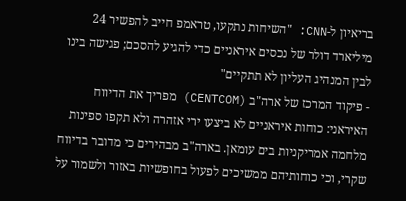בריאיון ל-CNN: "השיחות נתקעו, טראמפ חייב להפשיר 24 מיליארד דולר של נכסים איראניים כדי להגיע להסכם; פגישה בינו לבין המנהיג העליון לא תתקיים"
- פיקוד המרכז של ארה"ב (CENTCOM) מפריך את הדיווח האיראני: כוחות איראניים לא ביצעו ירי אזהרה ולא תקפו ספינות מלחמה אמריקניות בים עומאן. בארה"ב מבהירים כי מדובר בדיווח שקרי, וכי כוחותיהם ממשיכים לפעול בחופשיות באזור ולשמור על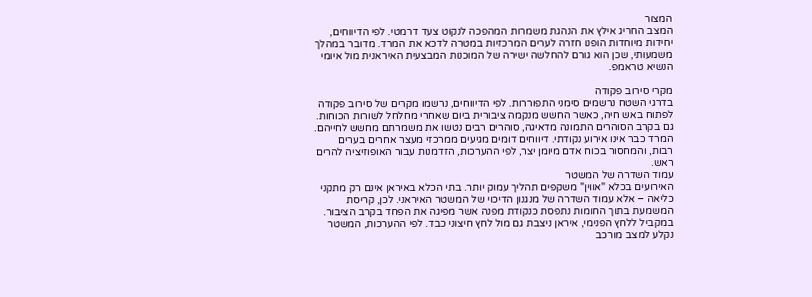המצור
המצב החריג אילץ את הנהגת משמרות המהפכה לנקוט צעד דרמטי. לפי הדיווחים, יחידות מיוחדות הופנו חזרה לערים המרכזיות במטרה לדכא את המרד. מדובר במהלך משמעותי, שכן הוא גורם להחלשה ישירה של המוכנות המבצעית האיראנית מול איומי הנשיא טראמפ.

מקרי סירוב פקודה
בדרגי השטח נרשמים סימני התפוררות. לפי הדיווחים, נרשמו מקרים של סירוב פקודה לפתוח באש חיה, כאשר החשש מנקמה ציבורית ביום שאחרי מחלחל לשורות הכוחות. גם בקרב הסוהרים התמונה מדאיגה, סוהרים רבים נטשו את משמרתם מחשש לחייהם.
המרד כבר אינו אירוע נקודתי. דיווחים דומים מגיעים ממרכזי מעצר אחרים בערים רבות, והמחסור בכוח אדם מיומן יצר, לפי ההערכות, הזדמנות עבור האופוזיציה להרים ראש.
עמוד השדרה של המשטר
האירועים בכלא "אווין" משקפים תהליך עמוק יותר. בתי הכלא באיראן אינם רק מתקני כליאה – אלא עמוד השדרה של מנגנון הדיכוי של המשטר האיראני. לכן, קריסת המשמעת בתוך החומות נתפסת כנקודת מפנה אשר מפיגה את הפחד בקרב הציבור.
במקביל ללחץ הפנימי, איראן ניצבת גם מול לחץ חיצוני כבד. לפי ההערכות, המשטר נקלע למצב מורכב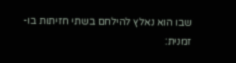שבו הוא נאלץ להילחם בשתי חזיתות בו-זמנית: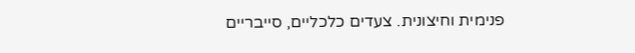פנימית וחיצונית. צעדים כלכליים, סייבריים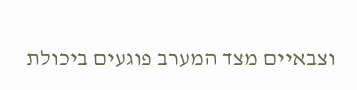וצבאיים מצד המערב פוגעים ביכולת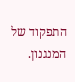התפקוד של המנגנון.